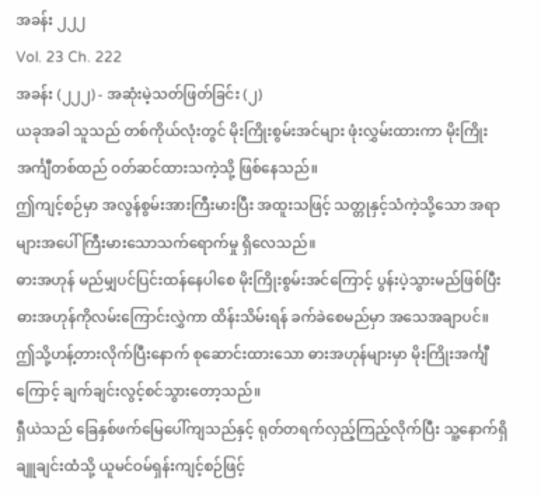အခန်း ၂၂၂
Vol. 23 Ch. 222
အခန်း (၂၂၂) - အဆုံးမဲ့သတ်ဖြတ်ခြင်း (၂)
ယခုအခါ သူသည် တစ်ကိုယ်လုံးတွင် မိုးကြိုးစွမ်းအင်များ ဖုံးလွှမ်းထားကာ မိုးကြိုးအင်္ကျီတစ်ထည် ဝတ်ဆင်ထားသကဲ့သို့ ဖြစ်နေသည်။
ဤကျင့်စဉ်မှာ အလွန်စွမ်းအားကြီးမားပြီး အထူးသဖြင့် သတ္တုနှင့်သံကဲ့သို့သော အရာများအပေါ် ကြီးမားသောသက်ရောက်မှု ရှိလေသည်။
ဓားအဟုန် မည်မျှပင်ပြင်းထန်နေပါစေ မိုးကြိုးစွမ်းအင်ကြောင့် ပွန်းပဲ့သွားမည်ဖြစ်ပြီး ဓားအဟုန်ကိုလမ်းကြောင်းလွှဲကာ ထိန်းသိမ်းရန် ခက်ခဲစေမည်မှာ အသေအချာပင်။
ဤသို့ဟန့်တားလိုက်ပြီးနောက် စုဆောင်းထားသော ဓားအဟုန်များမှာ မိုးကြိုးအင်္ကျီကြောင့် ချက်ချင်းလွင့်စင်သွားတော့သည်။
ရှီယဲသည် ခြေနှစ်ဖက်မြေပေါ်ကျသည်နှင့် ရုတ်တရက်လှည့်ကြည့်လိုက်ပြီး သူ့နောက်ရှိ ချူချင်းထံသို့ ယူမင်ဝမ်ရှန်းကျင့်စဉ်ဖြင့်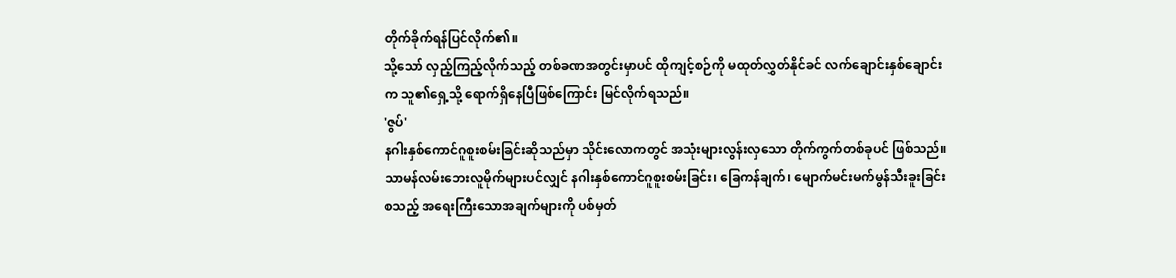တိုက်ခိုက်ရန်ပြင်လိုက်၏။
သို့သော် လှည့်ကြည့်လိုက်သည့် တစ်ခဏအတွင်းမှာပင် ထိုကျင့်စဉ်ကို မထုတ်လွှတ်နိုင်ခင် လက်ချောင်းနှစ်ချောင်းက သူ၏ရှေ့သို့ ရောက်ရှိနေပြီဖြစ်ကြောင်း မြင်လိုက်ရသည်။
'ဇွပ်'
နဂါးနှစ်ကောင်ဂူစူးစမ်းခြင်းဆိုသည်မှာ သိုင်းလောကတွင် အသုံးများလွန်းလှသော တိုက်ကွက်တစ်ခုပင် ဖြစ်သည်။
သာမန်လမ်းဘေးလူမိုက်များပင်လျှင် နဂါးနှစ်ကောင်ဂူစူးစမ်းခြင်း၊ ခြေကန်ချက်၊ မျောက်မင်းမက်မွန်သီးခူးခြင်းစသည့် အရေးကြီးသောအချက်များကို ပစ်မှတ်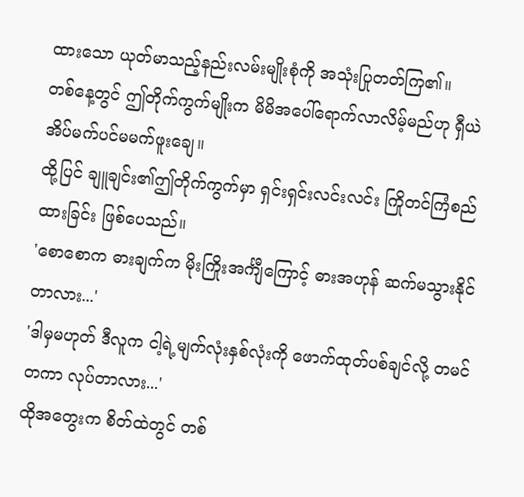ထားသော ယုတ်မာသည့်နည်းလမ်းမျိုးစုံကို အသုံးပြုတတ်ကြ၏။
တစ်နေ့တွင် ဤတိုက်ကွက်မျိုးက မိမိအပေါ်ရောက်လာလိမ့်မည်ဟု ရှီယဲ အိပ်မက်ပင်မမက်ဖူးချေ။
ထို့ပြင် ချူချင်း၏ဤတိုက်ကွက်မှာ ရှင်းရှင်းလင်းလင်း ကြိုတင်ကြံစည်ထားခြင်း ဖြစ်ပေသည်။
'စောစောက ဓားချက်က မိုးကြိုးအင်္ကျီကြောင့် ဓားအဟုန် ဆက်မသွားနိုင်တာလား...'
'ဒါမှမဟုတ် ဒီလူက ငါ့ရဲ့မျက်လုံးနှစ်လုံးကို ဖောက်ထုတ်ပစ်ချင်လို့ တမင်တကာ လုပ်တာလား...'
ထိုအတွေးက စိတ်ထဲတွင် တစ်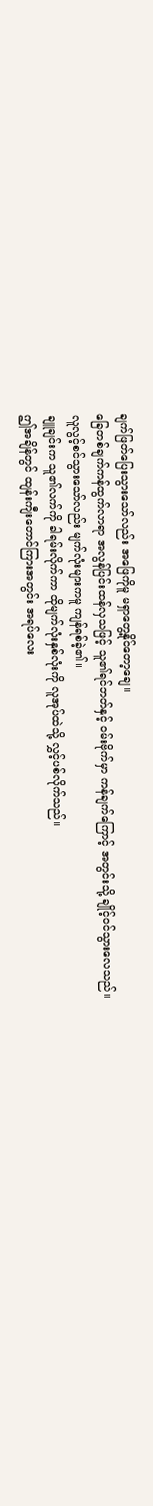ချက်ဖြတ်ပြေးသွားသော်လည်း အဖြေကိုမူ မရှာတွေ့နိုင်တော့ချေ။
ခြေတစ်ချက်ကန်ထွက်လာရာ အလွန်ပြင်းထန်လှသဖြင့် သူ၏ရင်ဘတ်နှင့် ဝမ်းဗိုက်မှာ ကန်ချက်ကြောင့် အတွင်းသို့ ချိုင့်ဝင်သွားလေသည်။
လူလွင့်စင်သွားသော်လည်း မျက်လုံးများကမူ ကျန်ရစ်ခဲ့၏။
ချူချင်းက သူ၏လက်ကို ခါရမ်းလိုက်ကာ ထိုမျက်လုံးနှစ်လုံးကို လူအုပ်ထဲသို့ လွှင့်ပစ်လိုက်သည်။
ဤအချိန်တွင် ထျန်းကျီးတောင်ကြားအတွင်း အရပ်လေး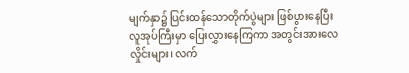မျက်နှာ၌ ပြင်းထန်သောတိုက်ပွဲများ ဖြစ်ပွားနေပြီး လူအုပ်ကြီးမှာ ပြေးလွှားနေကြကာ အတွင်းအားလေလှိုင်းများ၊ လက်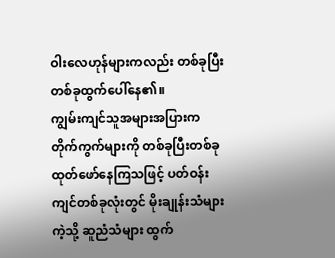ဝါးလေဟုန်များကလည်း တစ်ခုပြီးတစ်ခုထွက်ပေါ်နေ၏။
ကျွမ်းကျင်သူအများအပြားက တိုက်ကွက်များကို တစ်ခုပြီးတစ်ခုထုတ်ဖော်နေကြသဖြင့် ပတ်ဝန်းကျင်တစ်ခုလုံးတွင် မိုးချုန်းသံများကဲ့သို့ ဆူညံသံများ ထွက်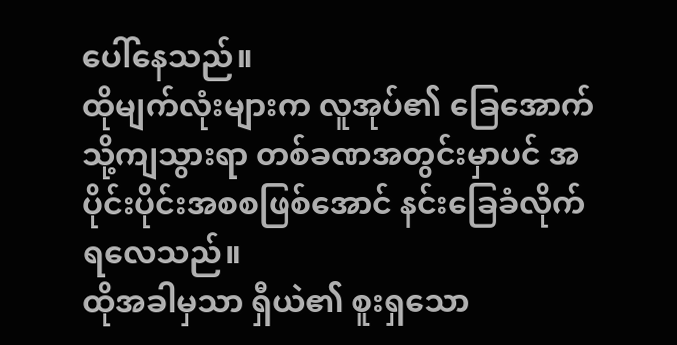ပေါ်နေသည်။
ထိုမျက်လုံးများက လူအုပ်၏ ခြေအောက်သို့ကျသွားရာ တစ်ခဏအတွင်းမှာပင် အပိုင်းပိုင်းအစစဖြစ်အောင် နင်းခြေခံလိုက်ရလေသည်။
ထိုအခါမှသာ ရှီယဲ၏ စူးရှသော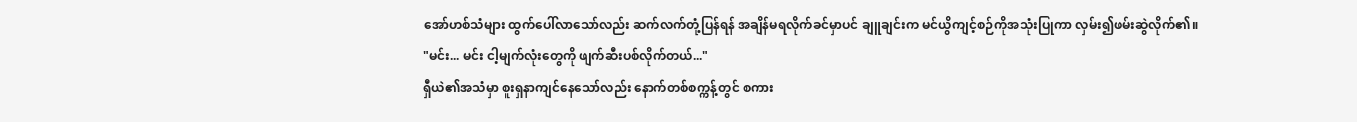အော်ဟစ်သံများ ထွက်ပေါ်လာသော်လည်း ဆက်လက်တုံ့ပြန်ရန် အချိန်မရလိုက်ခင်မှာပင် ချူချင်းက မင်ယွိကျင့်စဉ်ကိုအသုံးပြုကာ လှမ်း၍ဖမ်းဆွဲလိုက်၏။
"မင်း... မင်း ငါ့မျက်လုံးတွေကို ဖျက်ဆီးပစ်လိုက်တယ်..."
ရှီယဲ၏အသံမှာ စူးရှနာကျင်နေသော်လည်း နောက်တစ်စက္ကန့်တွင် စကား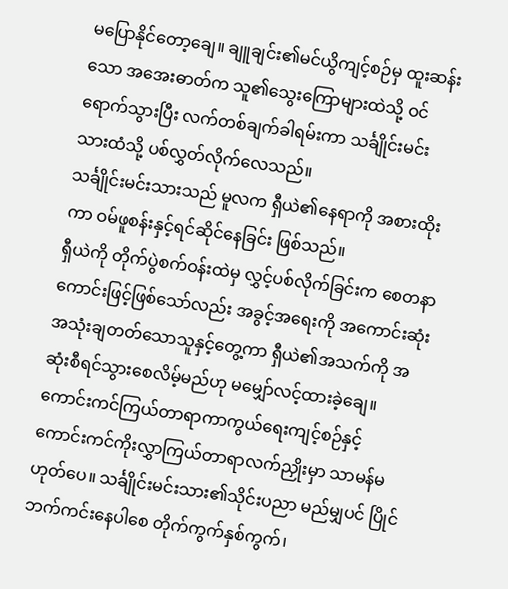မပြောနိုင်တော့ချေ။ ချူချင်း၏မင်ယွိကျင့်စဉ်မှ ထူးဆန်းသော အအေးဓာတ်က သူ၏သွေးကြောများထဲသို့ ဝင်ရောက်သွားပြီး လက်တစ်ချက်ခါရမ်းကာ သင်္ချိုင်းမင်းသားထံသို့ ပစ်လွှတ်လိုက်လေသည်။
သင်္ချိုင်းမင်းသားသည် မူလက ရှီယဲ၏နေရာကို အစားထိုးကာ ဝမ်ဖူစန်းနှင့်ရင်ဆိုင်နေခြင်း ဖြစ်သည်။
ရှီယဲကို တိုက်ပွဲစက်ဝန်းထဲမှ လွှင့်ပစ်လိုက်ခြင်းက စေတနာကောင်းဖြင့်ဖြစ်သော်လည်း အခွင့်အရေးကို အကောင်းဆုံး အသုံးချတတ်သောသူနှင့်တွေ့ကာ ရှီယဲ၏အသက်ကို အဆုံးစီရင်သွားစေလိမ့်မည်ဟု မမျှော်လင့်ထားခဲ့ချေ။
ကောင်းကင်ကြယ်တာရာကာကွယ်ရေးကျင့်စဉ်နှင့် ကောင်းကင်ကိုးလွှာကြယ်တာရာလက်ညှိုးမှာ သာမန်မဟုတ်ပေ။ သင်္ချိုင်းမင်းသား၏သိုင်းပညာ မည်မျှပင် ပြိုင်ဘက်ကင်းနေပါစေ တိုက်ကွက်နှစ်ကွက်၊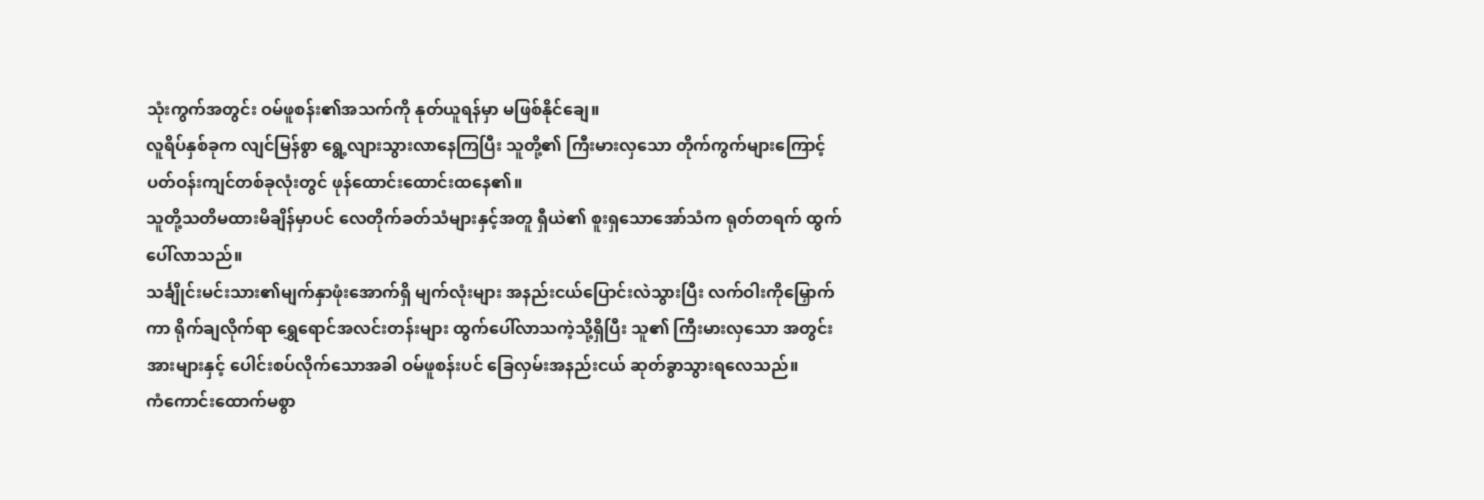သုံးကွက်အတွင်း ဝမ်ဖူစန်း၏အသက်ကို နုတ်ယူရန်မှာ မဖြစ်နိုင်ချေ။
လူရိပ်နှစ်ခုက လျင်မြန်စွာ ရွေ့လျားသွားလာနေကြပြီး သူတို့၏ ကြီးမားလှသော တိုက်ကွက်များကြောင့် ပတ်ဝန်းကျင်တစ်ခုလုံးတွင် ဖုန်ထောင်းထောင်းထနေ၏။
သူတို့သတိမထားမိချိန်မှာပင် လေတိုက်ခတ်သံများနှင့်အတူ ရှီယဲ၏ စူးရှသောအော်သံက ရုတ်တရက် ထွက်ပေါ်လာသည်။
သင်္ချိုင်းမင်းသား၏မျက်နှာဖုံးအောက်ရှိ မျက်လုံးများ အနည်းငယ်ပြောင်းလဲသွားပြီး လက်ဝါးကိုမြှောက်ကာ ရိုက်ချလိုက်ရာ ရွှေရောင်အလင်းတန်းများ ထွက်ပေါ်လာသကဲ့သို့ရှိပြီး သူ၏ ကြီးမားလှသော အတွင်းအားများနှင့် ပေါင်းစပ်လိုက်သောအခါ ဝမ်ဖူစန်းပင် ခြေလှမ်းအနည်းငယ် ဆုတ်ခွာသွားရလေသည်။
ကံကောင်းထောက်မစွာ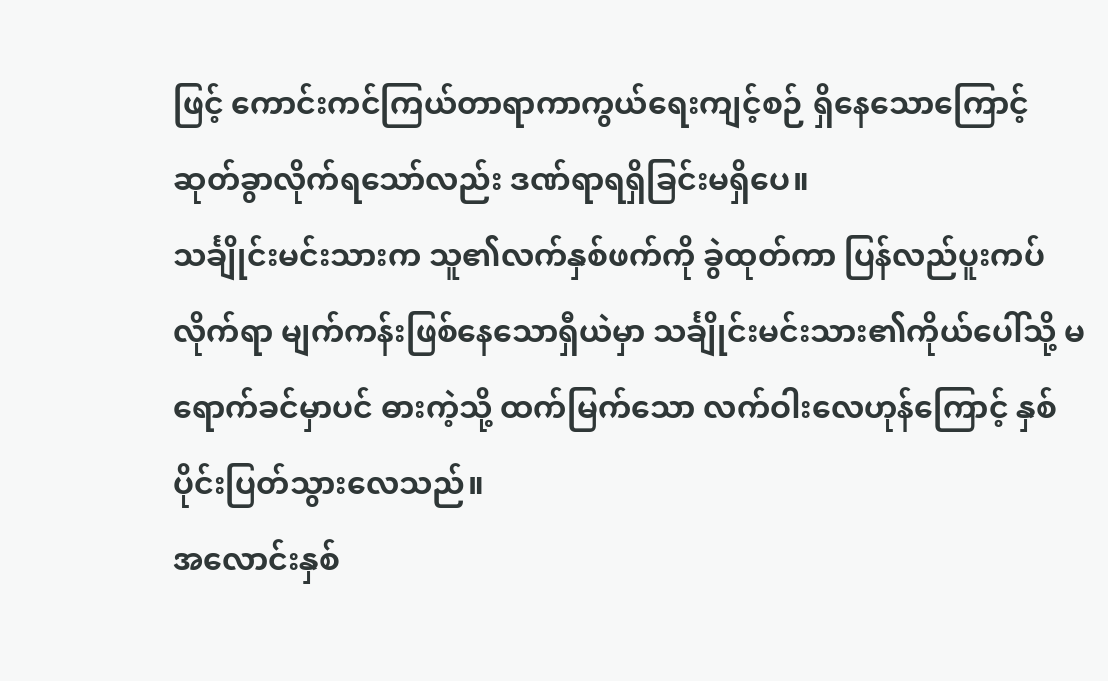ဖြင့် ကောင်းကင်ကြယ်တာရာကာကွယ်ရေးကျင့်စဉ် ရှိနေသောကြောင့် ဆုတ်ခွာလိုက်ရသော်လည်း ဒဏ်ရာရရှိခြင်းမရှိပေ။
သင်္ချိုင်းမင်းသားက သူ၏လက်နှစ်ဖက်ကို ခွဲထုတ်ကာ ပြန်လည်ပူးကပ်လိုက်ရာ မျက်ကန်းဖြစ်နေသောရှီယဲမှာ သင်္ချိုင်းမင်းသား၏ကိုယ်ပေါ်သို့ မရောက်ခင်မှာပင် ဓားကဲ့သို့ ထက်မြက်သော လက်ဝါးလေဟုန်ကြောင့် နှစ်ပိုင်းပြတ်သွားလေသည်။
အလောင်းနှစ်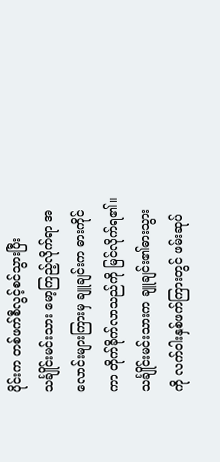ပိုင်းက တစ်ဖက်စီလွင့်စင်သွားပြီး သင်္ချိုင်းမင်းသား မော့ကြည့်လိုက်ရာ အလောင်းများကြားမှ ချူချင်းက ဓားကိုင်ကာ တိုက်ခိုက်လာသည်ကို မြင်လိုက်ရ၏။
သင်္ချိုင်းမင်းသားက ချူချင်း၏ဓားသွားကို လက်ဝါးနှစ်ဖက်ကြားတွင် ဖမ်းဆုပ်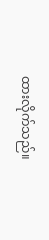ထားလိုက်သည်။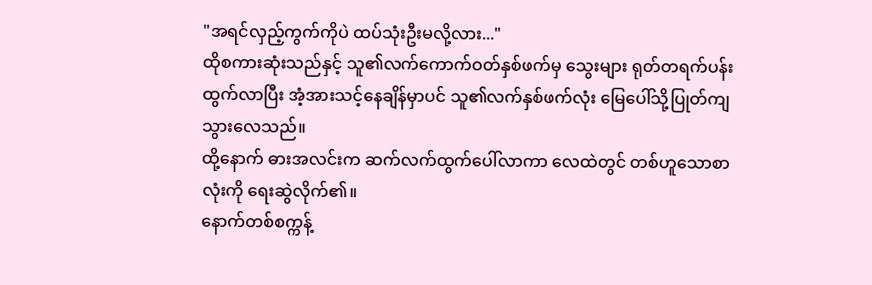"အရင်လှည့်ကွက်ကိုပဲ ထပ်သုံးဦးမလို့လား..."
ထိုစကားဆုံးသည်နှင့် သူ၏လက်ကောက်ဝတ်နှစ်ဖက်မှ သွေးများ ရုတ်တရက်ပန်းထွက်လာပြီး အံ့အားသင့်နေချိန်မှာပင် သူ၏လက်နှစ်ဖက်လုံး မြေပေါ်သို့ပြုတ်ကျသွားလေသည်။
ထို့နောက် ဓားအလင်းက ဆက်လက်ထွက်ပေါ်လာကာ လေထဲတွင် တစ်ဟူသောစာလုံးကို ရေးဆွဲလိုက်၏။
နောက်တစ်စက္ကန့်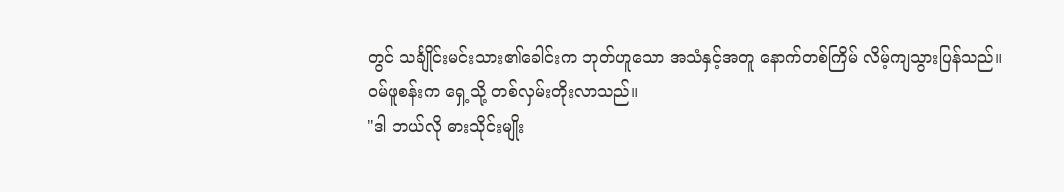တွင် သင်္ချိုင်းမင်းသား၏ခေါင်းက ဘုတ်ဟူသော အသံနှင့်အတူ နောက်တစ်ကြိမ် လိမ့်ကျသွားပြန်သည်။
ဝမ်ဖူစန်းက ရှေ့သို့ တစ်လှမ်းတိုးလာသည်။
"ဒါ ဘယ်လို ဓားသိုင်းမျိုး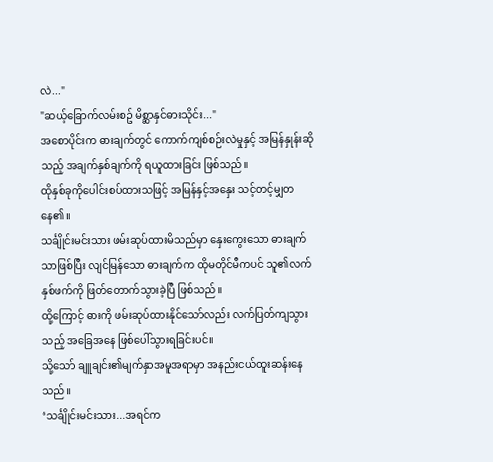လဲ..."
"ဆယ့်ခြောက်လမ်းစဥ် မိစ္ဆာနှင်ဓားသိုင်း..."
အစောပိုင်းက ဓားချက်တွင် ကောက်ကျစ်စဉ်းလဲမှုနှင့် အမြန်နှုန်းဆိုသည့် အချက်နှစ်ချက်ကို ရယူထားခြင်း ဖြစ်သည်။
ထိုနှစ်ခုကိုပေါင်းစပ်ထားသဖြင့် အမြန်နှင့်အနှေး သင့်တင့်မျှတနေ၏။
သင်္ချိုင်းမင်းသား ဖမ်းဆုပ်ထားမိသည်မှာ နှေးကွေးသော ဓားချက်သာဖြစ်ပြီး လျင်မြန်သော ဓားချက်က ထိုမတိုင်မီကပင် သူ၏လက်နှစ်ဖက်ကို ဖြတ်တောက်သွားခဲ့ပြီ ဖြစ်သည်။
ထို့ကြောင့် ဓားကို ဖမ်းဆုပ်ထားနိုင်သော်လည်း လက်ပြတ်ကျသွားသည့် အခြေအနေ ဖြစ်ပေါ်သွားရခြင်းပင်။
သို့သော် ချူချင်း၏မျက်နှာအမူအရာမှာ အနည်းငယ်ထူးဆန်းနေသည်။
‘သင်္ချိုင်းမင်းသား...အရင်က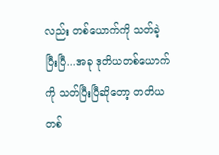လည်း တစ်ယောက်ကို သတ်ခဲ့ပြီးပြီ...အခု ဒုတိယတစ်ယောက်ကို သတ်ပြီးပြီဆိုတော့ တတိယတစ်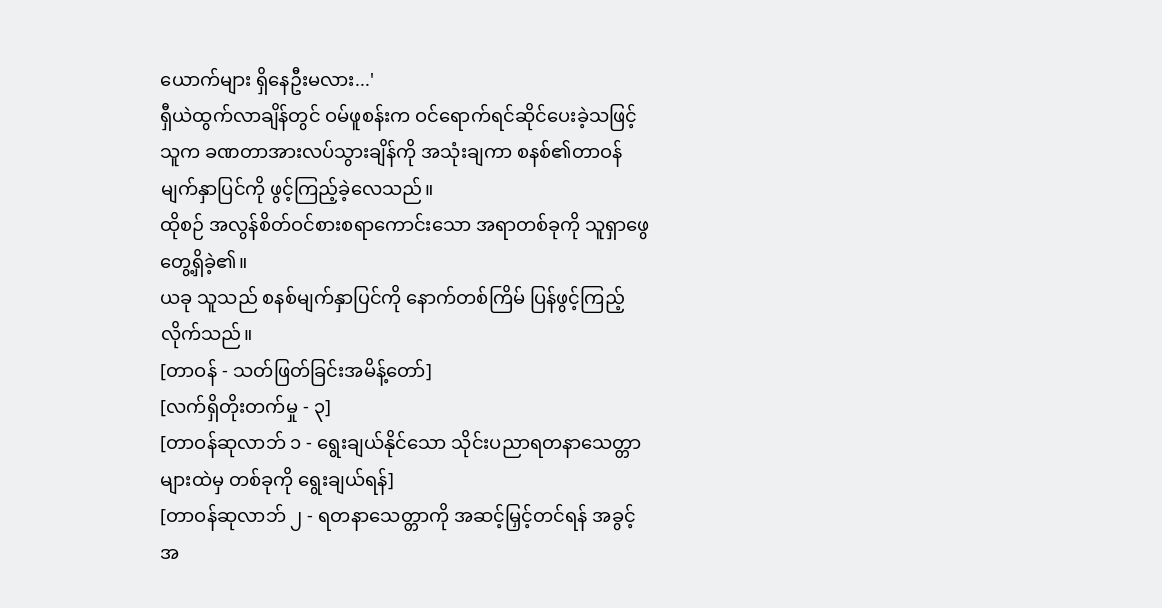ယောက်များ ရှိနေဦးမလား...'
ရှီယဲထွက်လာချိန်တွင် ဝမ်ဖူစန်းက ဝင်ရောက်ရင်ဆိုင်ပေးခဲ့သဖြင့် သူက ခဏတာအားလပ်သွားချိန်ကို အသုံးချကာ စနစ်၏တာဝန်မျက်နှာပြင်ကို ဖွင့်ကြည့်ခဲ့လေသည်။
ထိုစဉ် အလွန်စိတ်ဝင်စားစရာကောင်းသော အရာတစ်ခုကို သူရှာဖွေတွေ့ရှိခဲ့၏။
ယခု သူသည် စနစ်မျက်နှာပြင်ကို နောက်တစ်ကြိမ် ပြန်ဖွင့်ကြည့်လိုက်သည်။
[တာဝန် - သတ်ဖြတ်ခြင်းအမိန့်တော်]
[လက်ရှိတိုးတက်မှု - ၃]
[တာဝန်ဆုလာဘ် ၁ - ရွေးချယ်နိုင်သော သိုင်းပညာရတနာသေတ္တာများထဲမှ တစ်ခုကို ရွေးချယ်ရန်]
[တာဝန်ဆုလာဘ် ၂ - ရတနာသေတ္တာကို အဆင့်မြှင့်တင်ရန် အခွင့်အ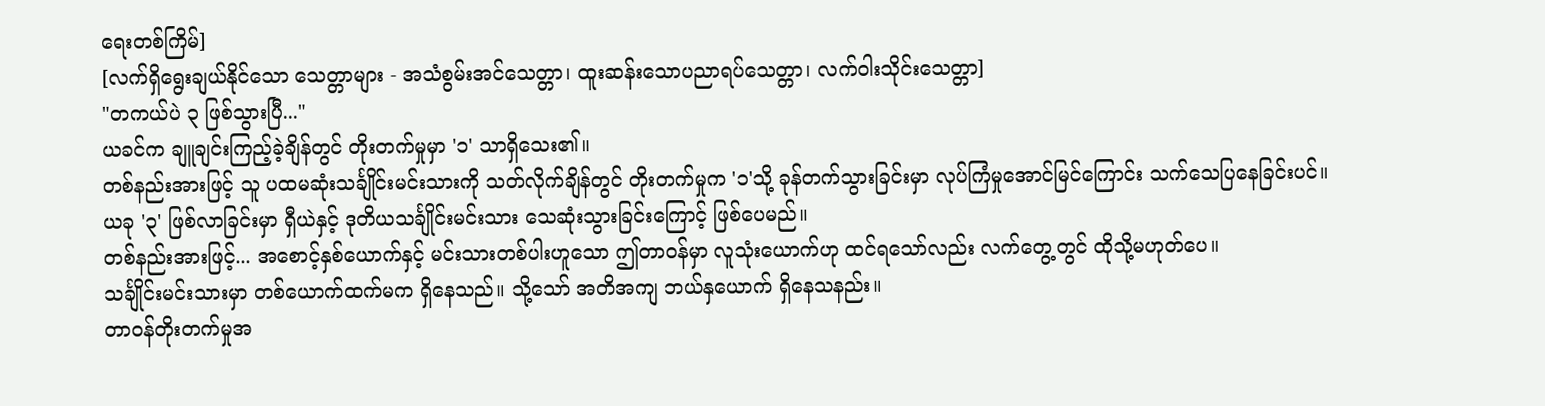ရေးတစ်ကြိမ်]
[လက်ရှိရွေးချယ်နိုင်သော သေတ္တာများ - အသံစွမ်းအင်သေတ္တာ၊ ထူးဆန်းသောပညာရပ်သေတ္တာ၊ လက်ဝါးသိုင်းသေတ္တာ]
"တကယ်ပဲ ၃ ဖြစ်သွားပြီ..."
ယခင်က ချူချင်းကြည့်ခဲ့ချိန်တွင် တိုးတက်မှုမှာ '၁' သာရှိသေး၏။
တစ်နည်းအားဖြင့် သူ ပထမဆုံးသင်္ချိုင်းမင်းသားကို သတ်လိုက်ချိန်တွင် တိုးတက်မှုက '၁'သို့ ခုန်တက်သွားခြင်းမှာ လုပ်ကြံမှုအောင်မြင်ကြောင်း သက်သေပြနေခြင်းပင်။
ယခု '၃' ဖြစ်လာခြင်းမှာ ရှီယဲနှင့် ဒုတိယသင်္ချိုင်းမင်းသား သေဆုံးသွားခြင်းကြောင့် ဖြစ်ပေမည်။
တစ်နည်းအားဖြင့်... အစောင့်နှစ်ယောက်နှင့် မင်းသားတစ်ပါးဟူသော ဤတာဝန်မှာ လူသုံးယောက်ဟု ထင်ရသော်လည်း လက်တွေ့တွင် ထိုသို့မဟုတ်ပေ။
သင်္ချိုင်းမင်းသားမှာ တစ်ယောက်ထက်မက ရှိနေသည်။ သို့သော် အတိအကျ ဘယ်နှယောက် ရှိနေသနည်း။
တာဝန်တိုးတက်မှုအ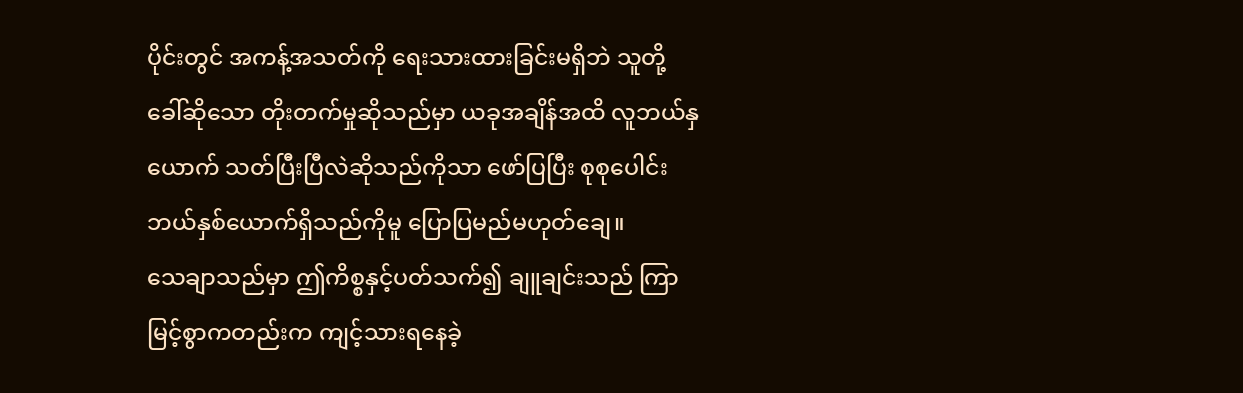ပိုင်းတွင် အကန့်အသတ်ကို ရေးသားထားခြင်းမရှိဘဲ သူတို့ခေါ်ဆိုသော တိုးတက်မှုဆိုသည်မှာ ယခုအချိန်အထိ လူဘယ်နှယောက် သတ်ပြီးပြီလဲဆိုသည်ကိုသာ ဖော်ပြပြီး စုစုပေါင်း ဘယ်နှစ်ယောက်ရှိသည်ကိုမူ ပြောပြမည်မဟုတ်ချေ။
သေချာသည်မှာ ဤကိစ္စနှင့်ပတ်သက်၍ ချူချင်းသည် ကြာမြင့်စွာကတည်းက ကျင့်သားရနေခဲ့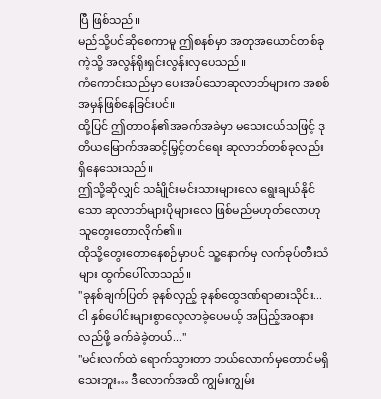ပြီ ဖြစ်သည်။
မည်သို့ပင်ဆိုစေကာမူ ဤစနစ်မှာ အတုအယောင်တစ်ခုကဲ့သို့ အလွန်ရိုးရှင်းလွန်းလှပေသည်။
ကံကောင်းသည်မှာ ပေးအပ်သောဆုလာဘ်များက အစစ်အမှန်ဖြစ်နေခြင်းပင်။
ထို့ပြင် ဤတာဝန်၏အခက်အခဲမှာ မသေးငယ်သဖြင့် ဒုတိယမြောက်အဆင့်မြှင့်တင်ရေး ဆုလာဘ်တစ်ခုလည်း ရှိနေသေးသည်။
ဤသို့ဆိုလျှင် သင်္ချိုင်းမင်းသားများလေ ရွေးချယ်နိုင်သော ဆုလာဘ်များပိုများလေ ဖြစ်မည်မဟုတ်လောဟု သူတွေးတောလိုက်၏။
ထိုသို့တွေးတောနေစဉ်မှာပင် သူ့နောက်မှ လက်ခုပ်တီးသံများ ထွက်ပေါ်လာသည်။
"ခုနစ်ချက်ပြတ် ခုနစ်လှည့် ခုနစ်ထွေဒဏ်ရာဓားသိုင်း... ငါ နှစ်ပေါင်းများစွာလေ့လာခဲ့ပေမယ့် အပြည့်အဝနားလည်ဖို့ ခက်ခဲခဲ့တယ်..."
"မင်းလက်ထဲ ရောက်သွားတာ ဘယ်လောက်မှတောင်မရှိသေးဘူး… ဒီလောက်အထိ ကျွမ်းကျွမ်း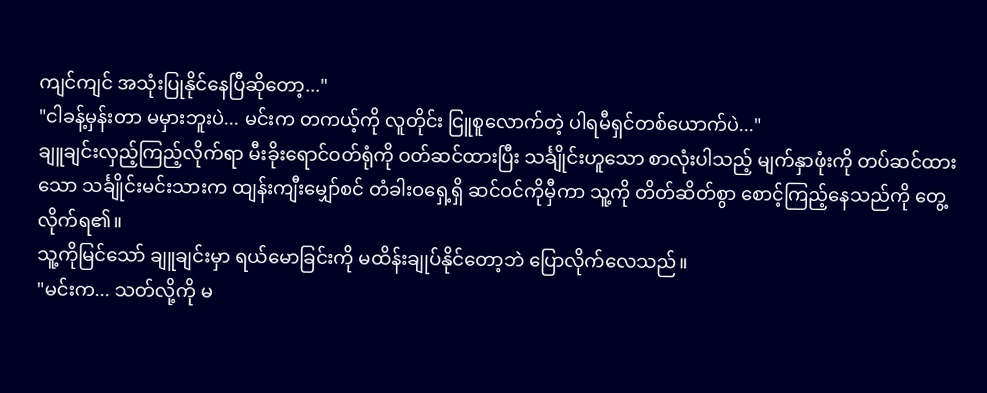ကျင်ကျင် အသုံးပြုနိုင်နေပြီဆိုတော့..."
"ငါခန့်မှန်းတာ မမှားဘူးပဲ... မင်းက တကယ့်ကို လူတိုင်း ငြူစူလောက်တဲ့ ပါရမီရှင်တစ်ယောက်ပဲ..."
ချူချင်းလှည့်ကြည့်လိုက်ရာ မီးခိုးရောင်ဝတ်ရုံကို ဝတ်ဆင်ထားပြီး သင်္ချိုင်းဟူသော စာလုံးပါသည့် မျက်နှာဖုံးကို တပ်ဆင်ထားသော သင်္ချိုင်းမင်းသားက ထျန်းကျီးမျှော်စင် တံခါးဝရှေ့ရှိ ဆင်ဝင်ကိုမှီကာ သူ့ကို တိတ်ဆိတ်စွာ စောင့်ကြည့်နေသည်ကို တွေ့လိုက်ရ၏။
သူ့ကိုမြင်သော် ချူချင်းမှာ ရယ်မောခြင်းကို မထိန်းချုပ်နိုင်တော့ဘဲ ပြောလိုက်လေသည်။
"မင်းက... သတ်လို့ကို မ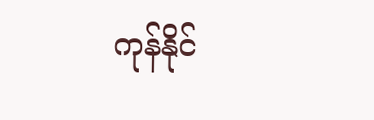ကုန်နိုင်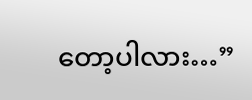တော့ပါလား…”